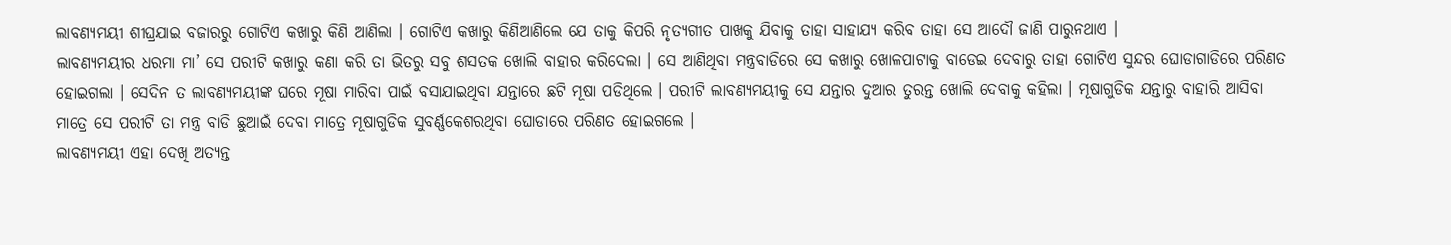ଲାବଣ୍ୟମୟୀ ଶୀଘ୍ରଯାଇ ବଜାରରୁ ଗୋଟିଏ କଖାରୁ କିଣି ଆଣିଲା । ଗୋଟିଏ କଖାରୁ କିଣିଆଣିଲେ ଯେ ତାକୁ କିପରି ନୃତ୍ୟଗୀତ ପାଖକୁ ଯିବାକୁ ତାହା ସାହାଯ୍ୟ କରିବ ତାହା ସେ ଆଦୌ ଜାଣି ପାରୁନଥାଏ ।
ଲାବଣ୍ୟମୟୀର ଧରମା ମା’ ସେ ପରୀଟି କଖାରୁ କଣା କରି ତା ଭିତରୁ ସବୁ ଶସତକ ଖୋଲି ବାହାର କରିଦେଲା । ସେ ଆଣିଥିବା ମନ୍ତ୍ରବାଡିରେ ସେ କଖାରୁ ଖୋଳପାଟାକୁ ବାଡେଇ ଦେବାରୁ ତାହା ଗୋଟିଏ ସୁନ୍ଦର ଘୋଡାଗାଡିରେ ପରିଣତ ହୋଇଗଲା । ସେଦିନ ତ ଲାବଣ୍ୟମୟୀଙ୍କ ଘରେ ମୂଷା ମାରିବା ପାଇଁ ବସାଯାଇଥିବା ଯନ୍ତାରେ ଛଟି ମୂଷା ପଡିଥିଲେ । ପରୀଟି ଲାବଣ୍ୟମୟୀକୁ ସେ ଯନ୍ତାର ଦୁଆର ତୁରନ୍ତ ଖୋଲି ଦେବାକୁ କହିଲା । ମୂଷାଗୁଡିକ ଯନ୍ତାରୁ ବାହାରି ଆସିବା ମାତ୍ରେ ସେ ପରୀଟି ତା ମନ୍ତ୍ର ବାଡି ଛୁଆଇଁ ଦେବା ମାତ୍ରେ ମୂଷାଗୁଡିକ ସୁବର୍ଣ୍ଣକେଶରଥିବା ଘୋଡାରେ ପରିଣତ ହୋଇଗଲେ ।
ଲାବଣ୍ୟମୟୀ ଏହା ଦେଖି ଅତ୍ୟନ୍ତ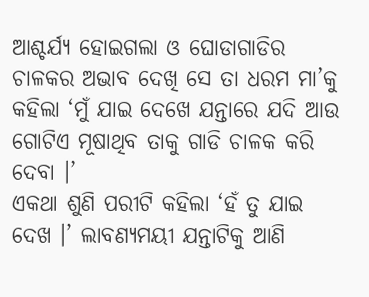ଆଶ୍ଚର୍ଯ୍ୟ ହୋଇଗଲା ଓ ଘୋଡାଗାଡିର ଚାଳକର ଅଭାବ ଦେଖି ସେ ତା ଧରମ ମା’କୁ କହିଲା ‘ମୁଁ ଯାଇ ଦେଖେ ଯନ୍ତାରେ ଯଦି ଆଉ ଗୋଟିଏ ମୂଷାଥିବ ତାକୁ ଗାଡି ଚାଳକ କରି ଦେବା ।’
ଏକଥା ଶୁଣି ପରୀଟି କହିଲା ‘ହଁ ତୁ ଯାଇ ଦେଖ ।’ ଲାବଣ୍ୟମୟୀ ଯନ୍ତାଟିକୁ ଆଣି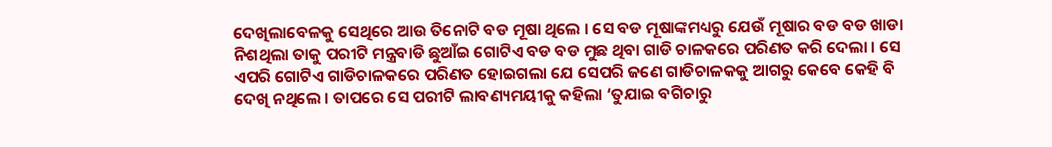ଦେଖିଲାବେଳକୁ ସେଥିରେ ଆଉ ତିନୋଟି ବଡ ମୂଷା ଥିଲେ । ସେ ବଡ ମୂଷାଙ୍କମଧ୍ୟରୁ ଯେଉଁ ମୂଷାର ବଡ ବଡ ଖାଡା ନିଶଥିଲା ତାକୁ ପରୀଟି ମନ୍ତ୍ରବାଡି ଛୁଆଁଇ ଗୋଟିଏ ବଡ ବଡ ମୁଛ ଥିବା ଗାଡି ଚାଳକରେ ପରିଣତ କରି ଦେଲା । ସେ ଏପରି ଗୋଟିଏ ଗାଡିଚାଳକରେ ପରିଣତ ହୋଇଗଲା ଯେ ସେପରି ଜଣେ ଗାଡିଚାଳକକୁ ଆଗରୁ କେବେ କେହି ବି ଦେଖି ନଥିଲେ । ତାପରେ ସେ ପରୀଟି ଲାବଣ୍ୟମୟୀକୁ କହିଲା ‘ତୁଯାଇ ବଗିଚାରୁ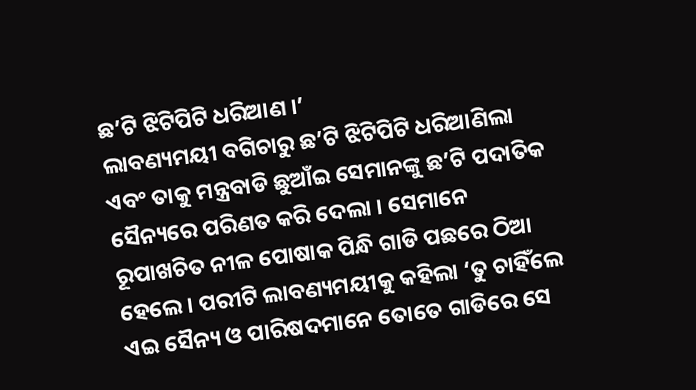ଛ’ଟି ଝିଟିପିଟି ଧରିଆଣ ।’
ଲାବଣ୍ୟମୟୀ ବଗିଚାରୁ ଛ’ଟି ଝିଟିପିଟି ଧରିଆଣିଲା ଏବଂ ତାକୁ ମନ୍ତ୍ରବାଡି ଛୁଆଁଇ ସେମାନଙ୍କୁ ଛ’ଟି ପଦାତିକ ସୈନ୍ୟରେ ପରିଣତ କରି ଦେଲା । ସେମାନେ ରୂପାଖଚିତ ନୀଳ ପୋଷାକ ପିନ୍ଧି ଗାଡି ପଛରେ ଠିଆ ହେଲେ । ପରୀଟି ଲାବଣ୍ୟମୟୀକୁ କହିଲା ‘ତୁ ଚାହିଁଲେ ଏଇ ସୈନ୍ୟ ଓ ପାରିଷଦମାନେ ତୋତେ ଗାଡିରେ ସେ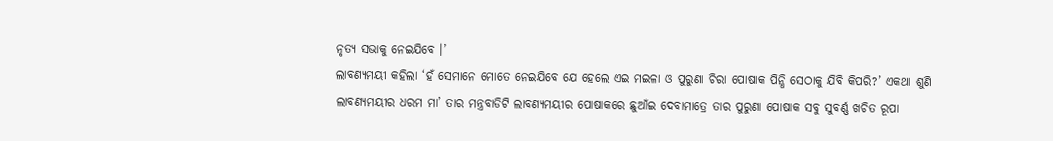ନୃତ୍ୟ ସଭାକୁ ନେଇଯିବେ ।’
ଲାବଣ୍ୟମୟୀ କହିଲା ‘ହଁ ସେମାନେ ମୋତେ ନେଇଯିବେ ଯେ ହେଲେ ଏଇ ମଇଳା ଓ ପୁରୁଣା ଚିରା ପୋଷାକ ପିନ୍ଧି ସେଠାକୁ ଯିବି କିପରି?’ ଏକଥା ଶୁଣି ଲାବଣ୍ୟମୟୀର ଧରମ ମା’ ତାର ମନ୍ତ୍ରବାଡିଟି ଲାବଣ୍ୟମୟୀର ପୋଷାକରେ ଛୁଆଁଇ ଦେବାମାତ୍ରେ ତାର ପୁରୁଣା ପୋଷାକ ସବୁ ସୁବର୍ଣ୍ଣ ଖଚିତ ରୂପା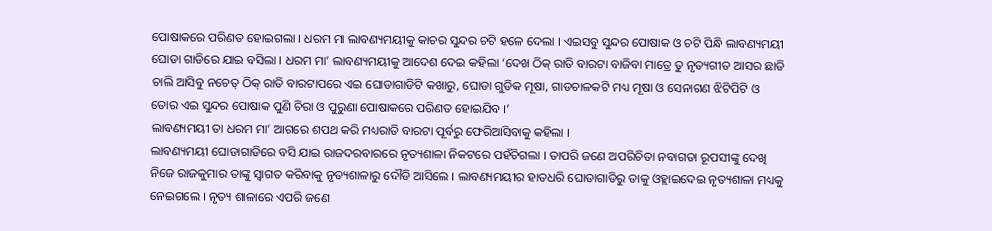ପୋଷାକରେ ପରିଣତ ହୋଇଗଲା । ଧରମ ମା ଲାବଣ୍ୟମୟୀକୁ କାଚର ସୁନ୍ଦର ଚଟି ହଳେ ଦେଲା । ଏଇସବୁ ସୁନ୍ଦର ପୋଷାକ ଓ ଚଟି ପିନ୍ଧି ଲାବଣ୍ୟମୟୀ ଘୋଡା ଗାଡିରେ ଯାଇ ବସିଲା । ଧରମ ମା’ ଲାବଣ୍ୟମୟୀକୁ ଆଦେଶ ଦେଇ କହିଲା ‘ଦେଖ ଠିକ୍ ରାତି ବାରଟା ବାଜିବା ମାତ୍ରେ ତୁ ନୃତ୍ୟଗୀତ ଆସର ଛାଡି ଚାଲି ଆସିବୁ ନଚେତ୍ ଠିକ୍ ରାତି ବାରଟାପରେ ଏଇ ଘୋଡାଗାଡିଟି କଖାରୁ, ଘୋଡା ଗୁଡିକ ମୂଷା, ଗାଡଚାଳକଟି ମଧ୍ୟ ମୂଷା ଓ ସେନାଗଣ ଝିଟିପିଟି ଓ ତୋର ଏଇ ସୁନ୍ଦର ପୋଷାକ ପୁଣି ଚିରା ଓ ପୁରୁଣା ପୋଷାକରେ ପରିଣତ ହୋଇଯିବ ।’
ଲାବଣ୍ୟମୟୀ ତା ଧରମ ମା’ ଆଗରେ ଶପଥ କରି ମଧ୍ୟରାତି ବାରଟା ପୂର୍ବରୁ ଫେରିଆସିବାକୁ କହିଲା ।
ଲାବଣ୍ୟମୟୀ ଘୋଡାଗାଡିରେ ବସି ଯାଇ ରାଜଦରବାରରେ ନୃତ୍ୟଶାଳା ନିକଟରେ ପହଁଚିଗଲା । ତାପରି ଜଣେ ଅପରିଚିତା ନବାଗତା ରୂପସୀଙ୍କୁ ଦେଖି ନିଜେ ରାଜକୁମାର ତାଙ୍କୁ ସ୍ୱାଗତ କରିବାକୁ ନୃତ୍ୟଶାଳାରୁ ଦୌଡି ଆସିଲେ । ଲାବଣ୍ୟମୟୀର ହାତଧରି ଘୋଡାଗାଡିରୁ ତାକୁ ଓହ୍ଲାଇଦେଇ ନୃତ୍ୟଶାଳା ମଧ୍ୟକୁ ନେଇଗଲେ । ନୃତ୍ୟ ଶାଳାରେ ଏପରି ଜଣେ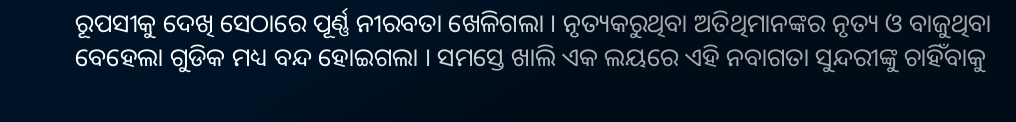ରୂପସୀକୁ ଦେଖି ସେଠାରେ ପୂର୍ଣ୍ଣ ନୀରବତା ଖେଳିଗଲା । ନୃତ୍ୟକରୁଥିବା ଅତିଥିମାନଙ୍କର ନୃତ୍ୟ ଓ ବାଜୁଥିବା ବେହେଲା ଗୁଡିକ ମଧ୍ୟ ବନ୍ଦ ହୋଇଗଲା । ସମସ୍ତେ ଖାଲି ଏକ ଲୟରେ ଏହି ନବାଗତା ସୁନ୍ଦରୀଙ୍କୁ ଚାହିଁବାକୁ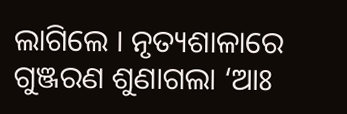ଲାଗିଲେ । ନୃତ୍ୟଶାଳାରେ ଗୁଞ୍ଜରଣ ଶୁଣାଗଲା ‘ଆଃ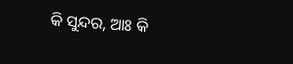କି ସୁନ୍ଦର, ଆଃ କି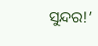ସୁନ୍ଦର!’